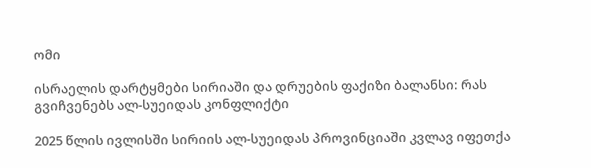ომი

ისრაელის დარტყმები სირიაში და დრუების ფაქიზი ბალანსი: რას გვიჩვენებს ალ-სუეიდას კონფლიქტი

2025 წლის ივლისში სირიის ალ-სუეიდას პროვინციაში კვლავ იფეთქა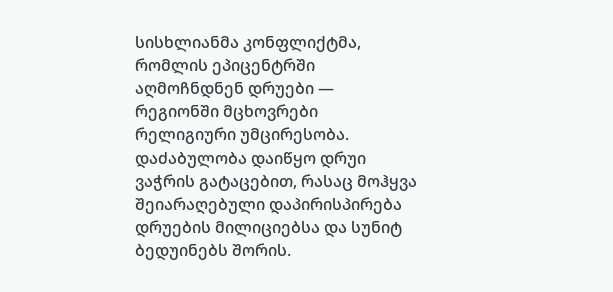სისხლიანმა კონფლიქტმა, რომლის ეპიცენტრში აღმოჩნდნენ დრუები — რეგიონში მცხოვრები რელიგიური უმცირესობა. დაძაბულობა დაიწყო დრუი ვაჭრის გატაცებით, რასაც მოჰყვა შეიარაღებული დაპირისპირება დრუების მილიციებსა და სუნიტ ბედუინებს შორის.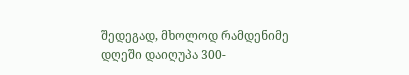შედეგად, მხოლოდ რამდენიმე დღეში დაიღუპა 300-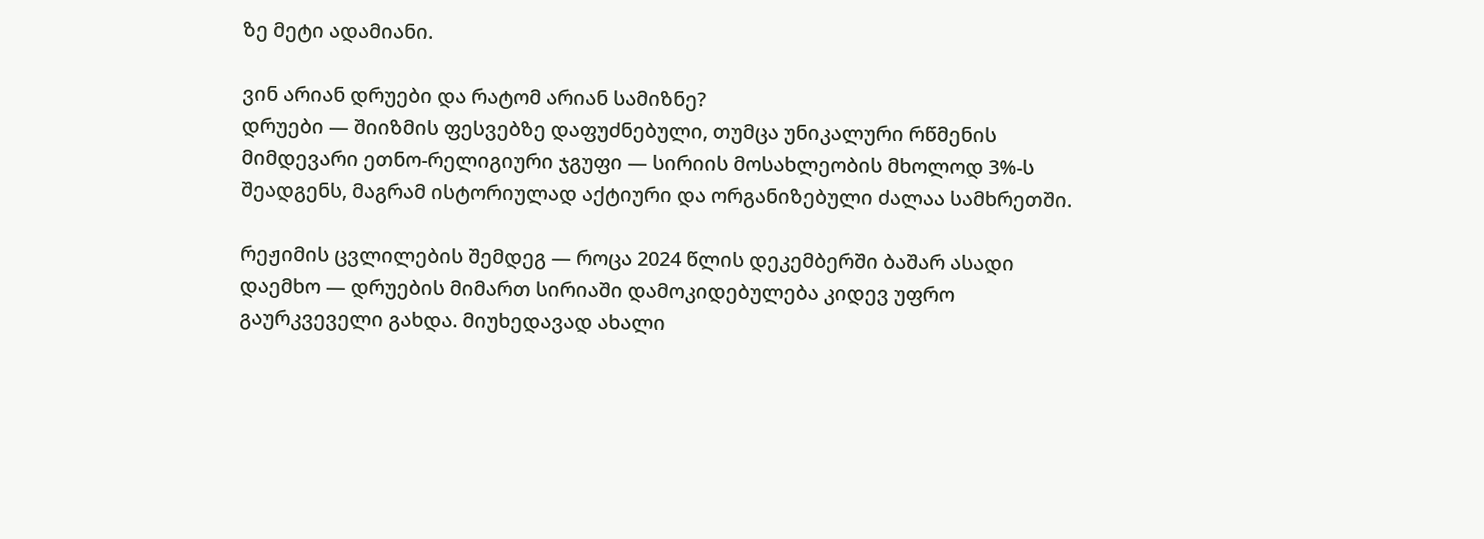ზე მეტი ადამიანი.

ვინ არიან დრუები და რატომ არიან სამიზნე?
დრუები — შიიზმის ფესვებზე დაფუძნებული, თუმცა უნიკალური რწმენის მიმდევარი ეთნო-რელიგიური ჯგუფი — სირიის მოსახლეობის მხოლოდ 3%-ს შეადგენს, მაგრამ ისტორიულად აქტიური და ორგანიზებული ძალაა სამხრეთში.

რეჟიმის ცვლილების შემდეგ — როცა 2024 წლის დეკემბერში ბაშარ ასადი დაემხო — დრუების მიმართ სირიაში დამოკიდებულება კიდევ უფრო გაურკვეველი გახდა. მიუხედავად ახალი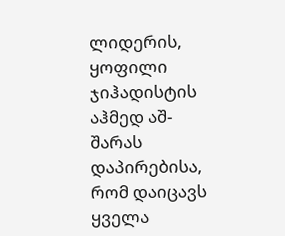ლიდერის, ყოფილი ჯიჰადისტის აჰმედ აშ-შარას დაპირებისა, რომ დაიცავს ყველა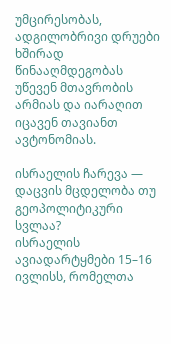უმცირესობას, ადგილობრივი დრუები ხშირად წინააღმდეგობას უწევენ მთავრობის არმიას და იარაღით იცავენ თავიანთ ავტონომიას.

ისრაელის ჩარევა — დაცვის მცდელობა თუ გეოპოლიტიკური სვლაა?
ისრაელის ავიადარტყმები 15–16 ივლისს, რომელთა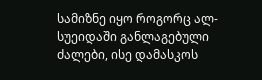სამიზნე იყო როგორც ალ-სუეიდაში განლაგებული ძალები, ისე დამასკოს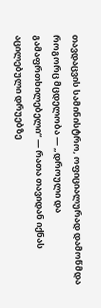თავდაცვის სამინისტრო, ოფიციალურად დამოწმდა როგორც მცდელობა — „დროული და გამაფრთხილებელი“ — რათა თავიდან იქნას აცილებული დრუებზე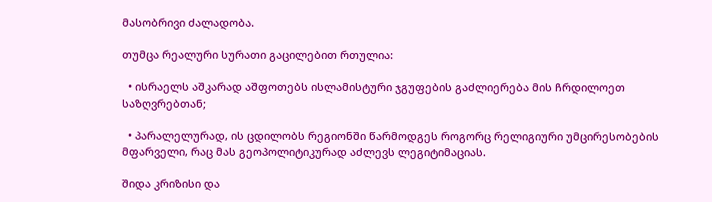მასობრივი ძალადობა.

თუმცა რეალური სურათი გაცილებით რთულია:

  • ისრაელს აშკარად აშფოთებს ისლამისტური ჯგუფების გაძლიერება მის ჩრდილოეთ საზღვრებთან;

  • პარალელურად, ის ცდილობს რეგიონში წარმოდგეს როგორც რელიგიური უმცირესობების მფარველი, რაც მას გეოპოლიტიკურად აძლევს ლეგიტიმაციას.

შიდა კრიზისი და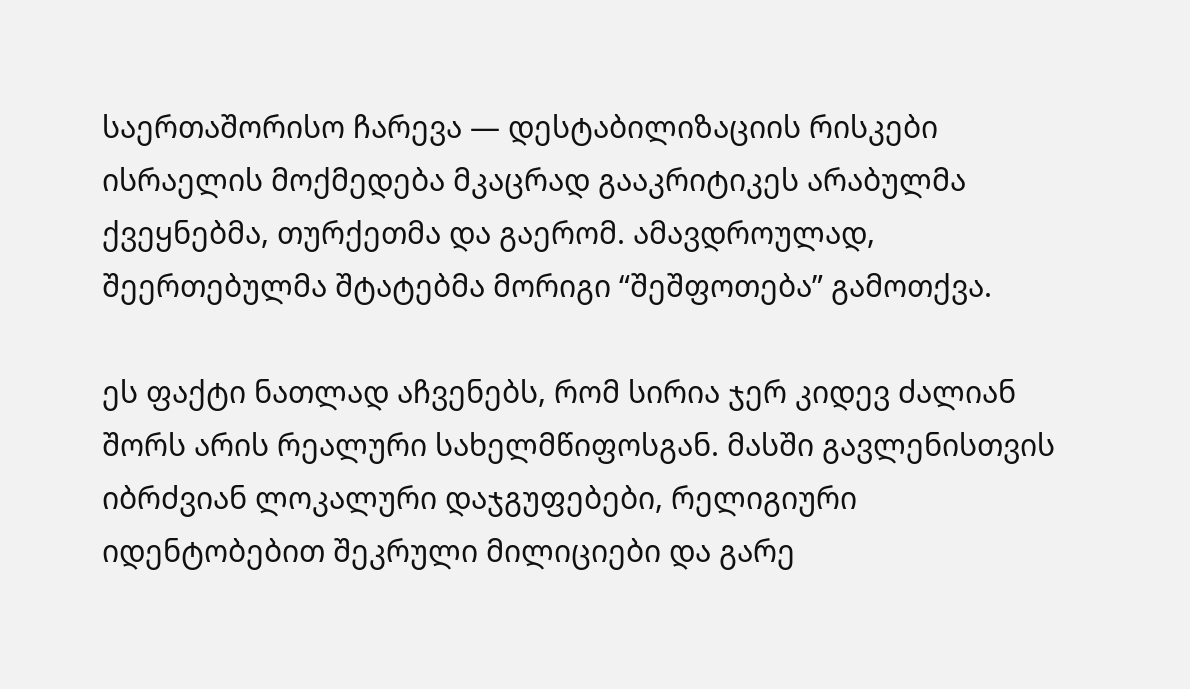საერთაშორისო ჩარევა — დესტაბილიზაციის რისკები
ისრაელის მოქმედება მკაცრად გააკრიტიკეს არაბულმა ქვეყნებმა, თურქეთმა და გაერომ. ამავდროულად, შეერთებულმა შტატებმა მორიგი “შეშფოთება” გამოთქვა.

ეს ფაქტი ნათლად აჩვენებს, რომ სირია ჯერ კიდევ ძალიან შორს არის რეალური სახელმწიფოსგან. მასში გავლენისთვის იბრძვიან ლოკალური დაჯგუფებები, რელიგიური იდენტობებით შეკრული მილიციები და გარე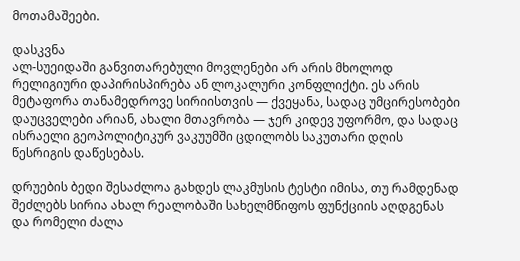მოთამაშეები.

დასკვნა
ალ-სუეიდაში განვითარებული მოვლენები არ არის მხოლოდ რელიგიური დაპირისპირება ან ლოკალური კონფლიქტი. ეს არის მეტაფორა თანამედროვე სირიისთვის — ქვეყანა, სადაც უმცირესობები დაუცველები არიან, ახალი მთავრობა — ჯერ კიდევ უფორმო, და სადაც ისრაელი გეოპოლიტიკურ ვაკუუმში ცდილობს საკუთარი დღის წესრიგის დაწესებას.

დრუების ბედი შესაძლოა გახდეს ლაკმუსის ტესტი იმისა, თუ რამდენად შეძლებს სირია ახალ რეალობაში სახელმწიფოს ფუნქციის აღდგენას და რომელი ძალა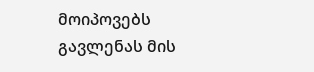მოიპოვებს გავლენას მის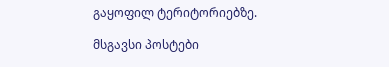გაყოფილ ტერიტორიებზე.

მსგავსი პოსტები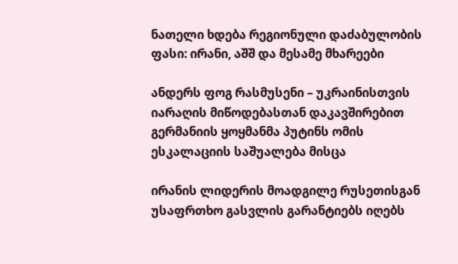ნათელი ხდება რეგიონული დაძაბულობის ფასი: ირანი, აშშ და მესამე მხარეები

ანდერს ფოგ რასმუსენი – უკრაინისთვის იარაღის მიწოდებასთან დაკავშირებით გერმანიის ყოყმანმა პუტინს ომის ესკალაციის საშუალება მისცა

ირანის ლიდერის მოადგილე რუსეთისგან უსაფრთხო გასვლის გარანტიებს იღებს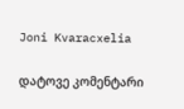Joni Kvaracxelia

დატოვე კომენტარი